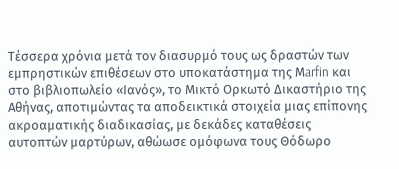Τέσσερα χρόνια μετά τον διασυρμό τους ως δραστών των εμπρηστικών επιθέσεων στο υποκατάστημα της Μarfin και στο βιβλιοπωλείο «Ιανός», το Μικτό Ορκωτό Δικαστήριο της Αθήνας, αποτιμώντας τα αποδεικτικά στοιχεία μιας επίπονης ακροαματικής διαδικασίας, με δεκάδες καταθέσεις αυτοπτών μαρτύρων, αθώωσε ομόφωνα τους Θόδωρο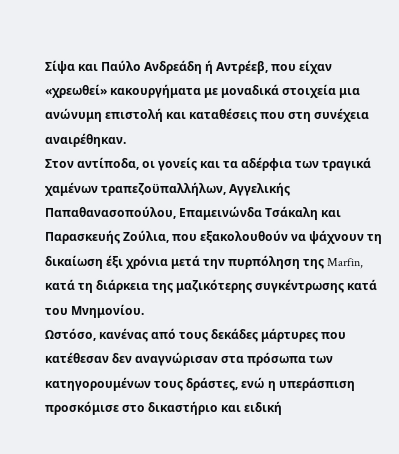Σίψα και Παύλο Ανδρεάδη ή Αντρέεβ, που είχαν «χρεωθεί» κακουργήματα με μοναδικά στοιχεία μια ανώνυμη επιστολή και καταθέσεις που στη συνέχεια αναιρέθηκαν.
Στον αντίποδα, οι γονείς και τα αδέρφια των τραγικά χαμένων τραπεζοϋπαλλήλων, Αγγελικής Παπαθανασοπούλου, Επαμεινώνδα Τσάκαλη και Παρασκευής Ζούλια, που εξακολουθούν να ψάχνουν τη δικαίωση έξι χρόνια μετά την πυρπόληση της Marfin, κατά τη διάρκεια της μαζικότερης συγκέντρωσης κατά του Μνημονίου.
Ωστόσο, κανένας από τους δεκάδες μάρτυρες που κατέθεσαν δεν αναγνώρισαν στα πρόσωπα των κατηγορουμένων τους δράστες, ενώ η υπεράσπιση προσκόμισε στο δικαστήριο και ειδική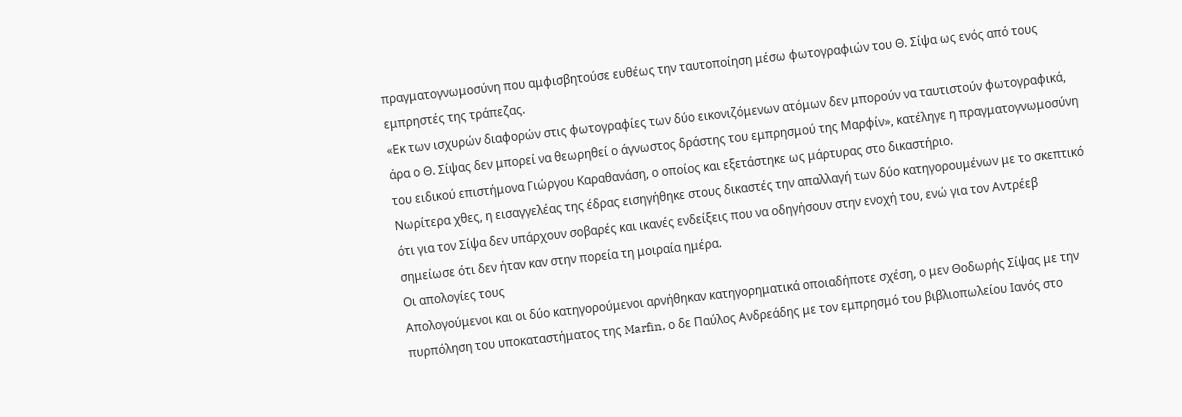πραγματογνωμοσύνη που αμφισβητούσε ευθέως την ταυτοποίηση μέσω φωτογραφιών του Θ. Σίψα ως ενός από τους εμπρηστές της τράπεζας.
«Εκ των ισχυρών διαφορών στις φωτογραφίες των δύο εικονιζόμενων ατόμων δεν μπορούν να ταυτιστούν φωτογραφικά, άρα ο Θ. Σίψας δεν μπορεί να θεωρηθεί ο άγνωστος δράστης του εμπρησμού της Μαρφίν», κατέληγε η πραγματογνωμοσύνη του ειδικού επιστήμονα Γιώργου Καραθανάση, ο οποίος και εξετάστηκε ως μάρτυρας στο δικαστήριο.
Νωρίτερα χθες, η εισαγγελέας της έδρας εισηγήθηκε στους δικαστές την απαλλαγή των δύο κατηγορουμένων με το σκεπτικό ότι για τον Σίψα δεν υπάρχουν σοβαρές και ικανές ενδείξεις που να οδηγήσουν στην ενοχή του, ενώ για τον Αντρέεβ σημείωσε ότι δεν ήταν καν στην πορεία τη μοιραία ημέρα.
Οι απολογίες τους
Απολογούμενοι και οι δύο κατηγορούμενοι αρνήθηκαν κατηγορηματικά οποιαδήποτε σχέση, ο μεν Θοδωρής Σίψας με την πυρπόληση του υποκαταστήματος της Marfin, ο δε Παύλος Ανδρεάδης με τον εμπρησμό του βιβλιοπωλείου Ιανός στο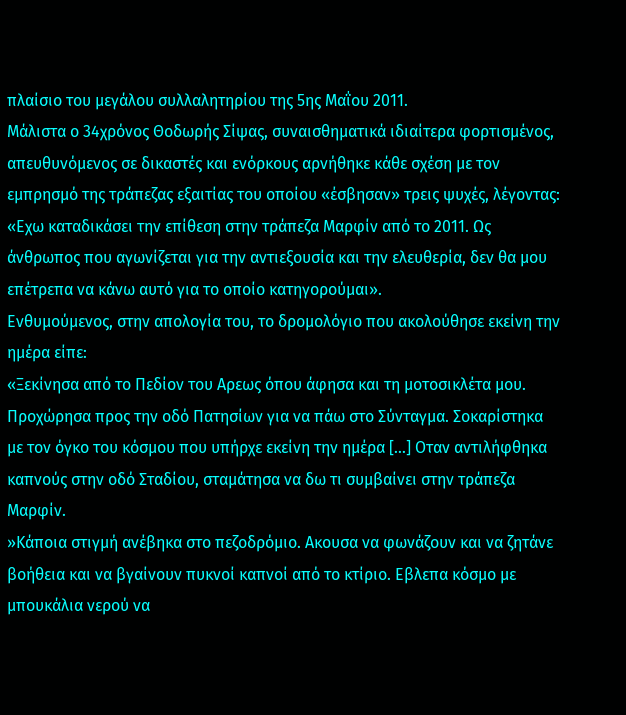πλαίσιο του μεγάλου συλλαλητηρίου της 5ης Μαΐου 2011.
Μάλιστα ο 34χρόνος Θοδωρής Σίψας, συναισθηματικά ιδιαίτερα φορτισμένος, απευθυνόμενος σε δικαστές και ενόρκους αρνήθηκε κάθε σχέση με τον εμπρησμό της τράπεζας εξαιτίας του οποίου «έσβησαν» τρεις ψυχές, λέγοντας:
«Εχω καταδικάσει την επίθεση στην τράπεζα Μαρφίν από το 2011. Ως άνθρωπος που αγωνίζεται για την αντιεξουσία και την ελευθερία, δεν θα μου επέτρεπα να κάνω αυτό για το οποίο κατηγορούμαι».
Ενθυμούμενος, στην απολογία του, το δρομολόγιο που ακολούθησε εκείνη την ημέρα είπε:
«Ξεκίνησα από το Πεδίον του Αρεως όπου άφησα και τη μοτοσικλέτα μου. Προχώρησα προς την οδό Πατησίων για να πάω στο Σύνταγμα. Σοκαρίστηκα με τον όγκο του κόσμου που υπήρχε εκείνη την ημέρα […] Οταν αντιλήφθηκα καπνούς στην οδό Σταδίου, σταμάτησα να δω τι συμβαίνει στην τράπεζα Μαρφίν.
»Κάποια στιγμή ανέβηκα στο πεζοδρόμιο. Ακουσα να φωνάζουν και να ζητάνε βοήθεια και να βγαίνουν πυκνοί καπνοί από το κτίριο. Εβλεπα κόσμο με μπουκάλια νερού να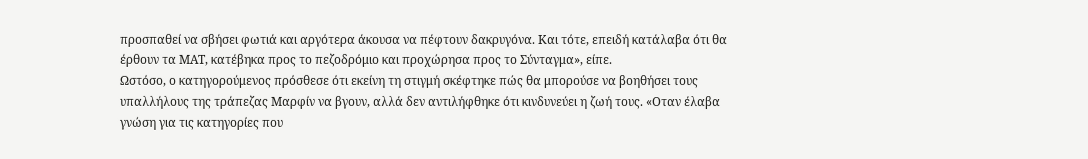προσπαθεί να σβήσει φωτιά και αργότερα άκουσα να πέφτουν δακρυγόνα. Και τότε, επειδή κατάλαβα ότι θα έρθουν τα ΜΑΤ, κατέβηκα προς το πεζοδρόμιο και προχώρησα προς το Σύνταγμα», είπε.
Ωστόσο, ο κατηγορούμενος πρόσθεσε ότι εκείνη τη στιγμή σκέφτηκε πώς θα μπορούσε να βοηθήσει τους υπαλλήλους της τράπεζας Μαρφίν να βγουν, αλλά δεν αντιλήφθηκε ότι κινδυνεύει η ζωή τους. «Οταν έλαβα γνώση για τις κατηγορίες που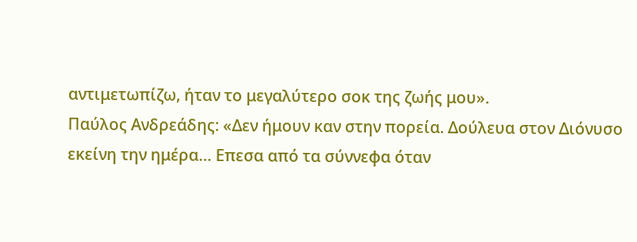αντιμετωπίζω, ήταν το μεγαλύτερο σοκ της ζωής μου».
Παύλος Ανδρεάδης: «Δεν ήμουν καν στην πορεία. Δούλευα στον Διόνυσο εκείνη την ημέρα… Επεσα από τα σύννεφα όταν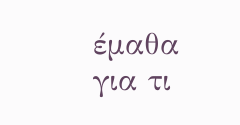έμαθα για τι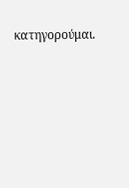κατηγορούμαι.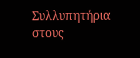Συλλυπητήρια στους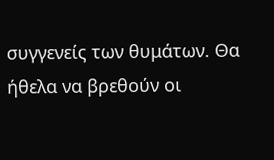συγγενείς των θυμάτων. Θα ήθελα να βρεθούν οι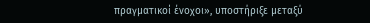πραγματικοί ένοχοι», υποστήριξε μεταξύ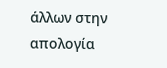άλλων στην απολογία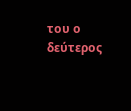του ο δεύτερος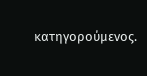κατηγορούμενος.